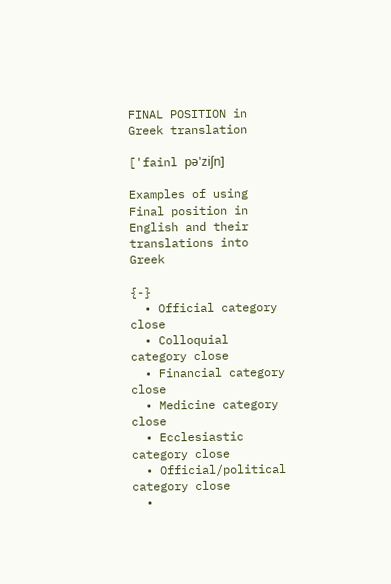FINAL POSITION in Greek translation

['fainl pə'ziʃn]

Examples of using Final position in English and their translations into Greek

{-}
  • Official category close
  • Colloquial category close
  • Financial category close
  • Medicine category close
  • Ecclesiastic category close
  • Official/political category close
  •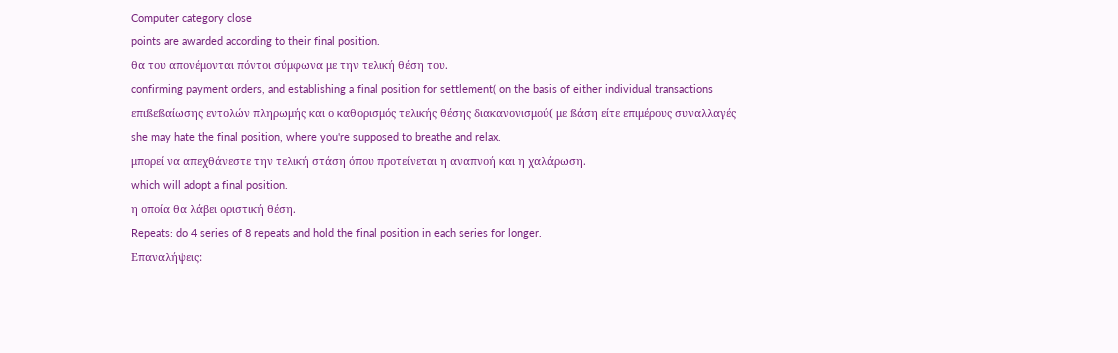Computer category close
points are awarded according to their final position.
θα του απονέμονται πόντοι σύμφωνα με την τελική θέση του.
confirming payment orders, and establishing a final position for settlement( on the basis of either individual transactions
επιßεßαίωσης εντολών πληρωμής και ο καθορισμός τελικής θέσης διακανονισμού( με ßάση είτε επιμέρους συναλλαγές
she may hate the final position, where you're supposed to breathe and relax.
μπορεί να απεχθάνεστε την τελική στάση όπου προτείνεται η αναπνοή και η χαλάρωση.
which will adopt a final position.
η οποία θα λάβει οριστική θέση.
Repeats: do 4 series of 8 repeats and hold the final position in each series for longer.
Επαναλήψεις: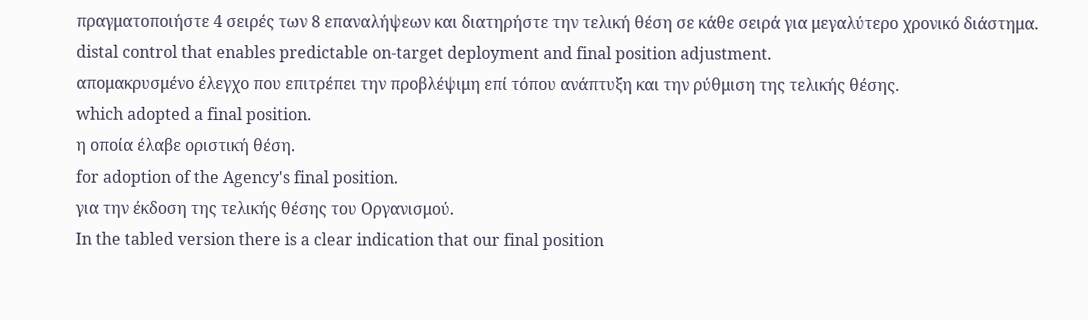πραγματοποιήστε 4 σειρές των 8 επαναλήψεων και διατηρήστε την τελική θέση σε κάθε σειρά για μεγαλύτερο χρονικό διάστημα.
distal control that enables predictable on-target deployment and final position adjustment.
απομακρυσμένο έλεγχο που επιτρέπει την προβλέψιμη επί τόπου ανάπτυξη και την ρύθμιση της τελικής θέσης.
which adopted a final position.
η οποία έλαβε οριστική θέση.
for adoption of the Agency's final position.
για την έκδοση της τελικής θέσης του Οργανισμού.
In the tabled version there is a clear indication that our final position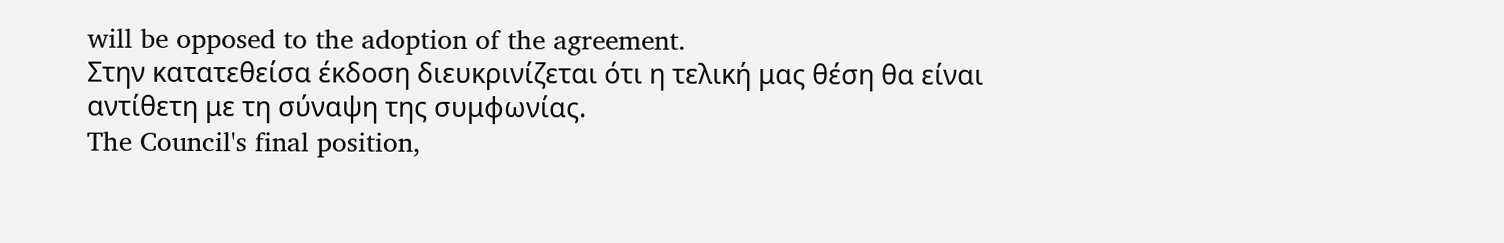will be opposed to the adoption of the agreement.
Στην κατατεθείσα έκδοση διευκρινίζεται ότι η τελική μας θέση θα είναι αντίθετη με τη σύναψη της συμφωνίας.
The Council's final position,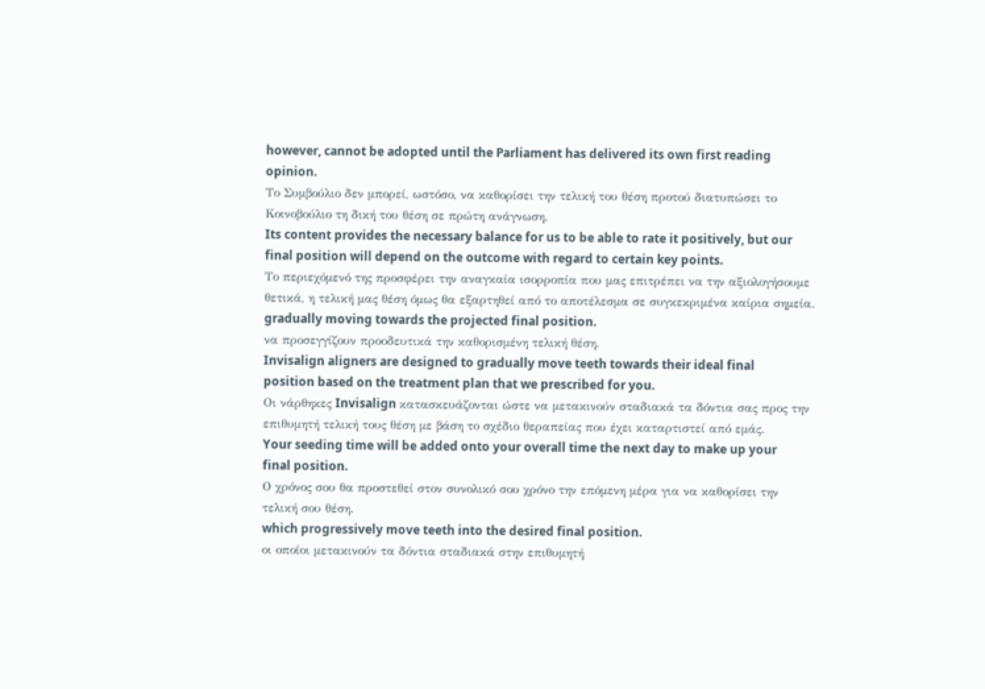however, cannot be adopted until the Parliament has delivered its own first reading opinion.
Το Συμβούλιο δεν μπορεί, ωστόσο, να καθορίσει την τελική του θέση προτού διατυπώσει το Κοινοβούλιο τη δική του θέση σε πρώτη ανάγνωση.
Its content provides the necessary balance for us to be able to rate it positively, but our final position will depend on the outcome with regard to certain key points.
Το περιεχόμενό της προσφέρει την αναγκαία ισορροπία που μας επιτρέπει να την αξιολογήσουμε θετικά, η τελική μας θέση όμως θα εξαρτηθεί από το αποτέλεσμα σε συγκεκριμένα καίρια σημεία.
gradually moving towards the projected final position.
να προσεγγίζουν προοδευτικά την καθορισμένη τελική θέση.
Invisalign aligners are designed to gradually move teeth towards their ideal final position based on the treatment plan that we prescribed for you.
Οι νάρθηκες Invisalign κατασκευάζονται ώστε να μετακινούν σταδιακά τα δόντια σας προς την επιθυμητή τελική τους θέση με βάση το σχέδιο θεραπείας που έχει καταρτιστεί από εμάς.
Your seeding time will be added onto your overall time the next day to make up your final position.
Ο χρόνος σου θα προστεθεί στον συνολικό σου χρόνο την επόμενη μέρα για να καθορίσει την τελική σου θέση.
which progressively move teeth into the desired final position.
οι οποίοι μετακινούν τα δόντια σταδιακά στην επιθυμητή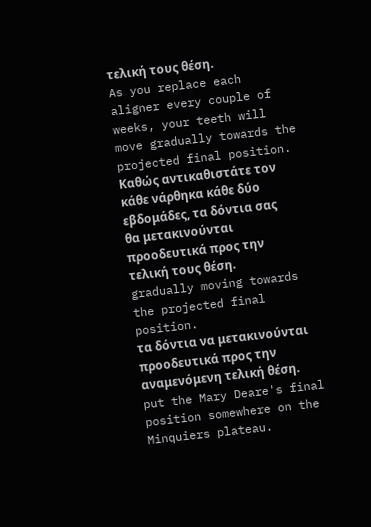τελική τους θέση.
As you replace each aligner every couple of weeks, your teeth will move gradually towards the projected final position.
Καθώς αντικαθιστάτε τον κάθε νάρθηκα κάθε δύο εβδομάδες, τα δόντια σας θα μετακινούνται προοδευτικά προς την τελική τους θέση.
gradually moving towards the projected final position.
τα δόντια να μετακινούνται προοδευτικά προς την αναμενόμενη τελική θέση.
put the Mary Deare's final position somewhere on the Minquiers plateau.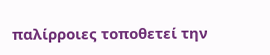παλίρροιες τοποθετεί την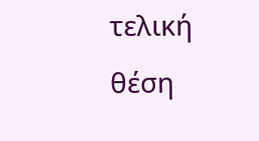τελική θέση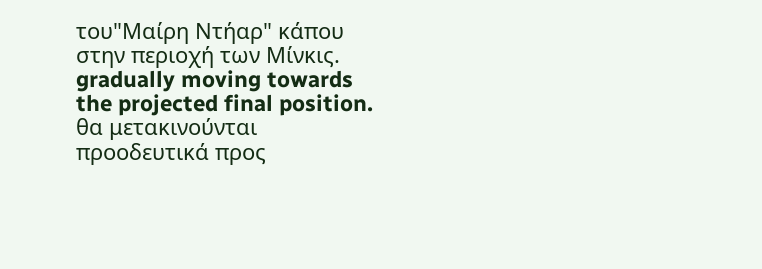του"Μαίρη Ντήαρ" κάπου στην περιοχή των Μίνκις.
gradually moving towards the projected final position.
θα μετακινούνται προοδευτικά προς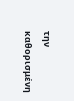την καθορισμένη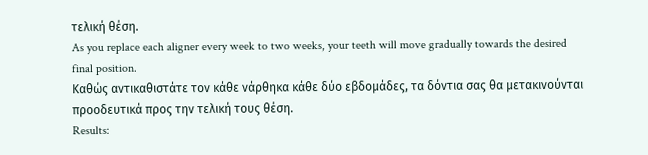τελική θέση.
As you replace each aligner every week to two weeks, your teeth will move gradually towards the desired final position.
Καθώς αντικαθιστάτε τον κάθε νάρθηκα κάθε δύο εβδομάδες, τα δόντια σας θα μετακινούνται προοδευτικά προς την τελική τους θέση.
Results: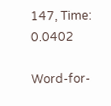147, Time: 0.0402

Word-for-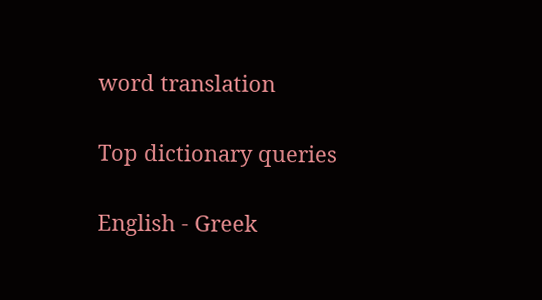word translation

Top dictionary queries

English - Greek